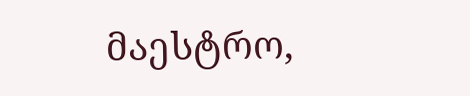მაესტრო,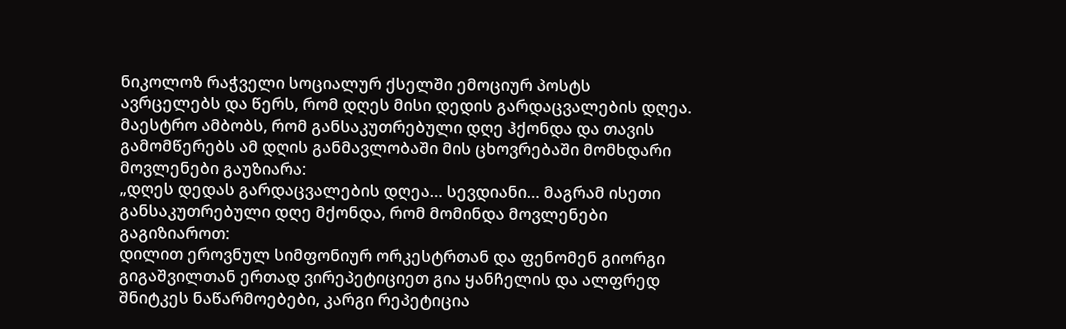ნიკოლოზ რაჭველი სოციალურ ქსელში ემოციურ პოსტს ავრცელებს და წერს, რომ დღეს მისი დედის გარდაცვალების დღეა.
მაესტრო ამბობს, რომ განსაკუთრებული დღე ჰქონდა და თავის გამომწერებს ამ დღის განმავლობაში მის ცხოვრებაში მომხდარი მოვლენები გაუზიარა:
„დღეს დედას გარდაცვალების დღეა… სევდიანი… მაგრამ ისეთი განსაკუთრებული დღე მქონდა, რომ მომინდა მოვლენები გაგიზიაროთ:
დილით ეროვნულ სიმფონიურ ორკესტრთან და ფენომენ გიორგი გიგაშვილთან ერთად ვირეპეტიციეთ გია ყანჩელის და ალფრედ შნიტკეს ნაწარმოებები, კარგი რეპეტიცია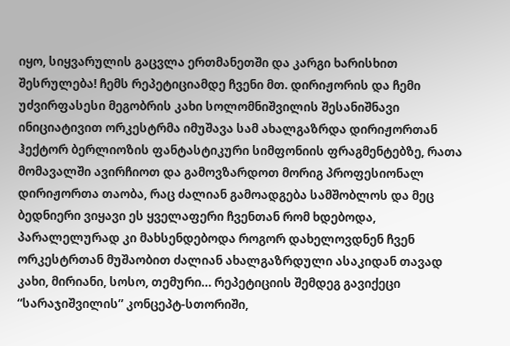იყო, სიყვარულის გაცვლა ერთმანეთში და კარგი ხარისხით შესრულება! ჩემს რეპეტიციამდე ჩვენი მთ. დირიჟორის და ჩემი უძვირფასესი მეგობრის კახი სოლომნიშვილის შესანიშნავი ინიციატივით ორკესტრმა იმუშავა სამ ახალგაზრდა დირიჟორთან ჰექტორ ბერლიოზის ფანტასტიკური სიმფონიის ფრაგმენტებზე, რათა მომავალში ავირჩიოთ და გამოვზარდოთ მორიგ პროფესიონალ დირიჟორთა თაობა, რაც ძალიან გამოადგება სამშობლოს და მეც ბედნიერი ვიყავი ეს ყველაფერი ჩვენთან რომ ხდებოდა, პარალელურად კი მახსენდებოდა როგორ დახელოვდნენ ჩვენ ორკესტრთან მუშაობით ძალიან ახალგაზრდული ასაკიდან თავად კახი, მირიანი, სოსო, თემური… რეპეტიციის შემდეგ გავიქეცი “სარაჯიშვილის” კონცეპტ-სთორიში,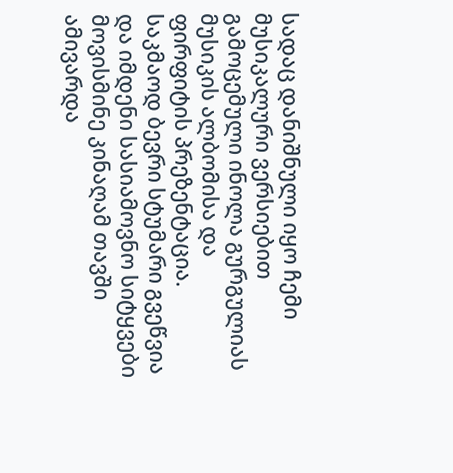სადაც დანიშნული იყო ჩემი მუსიკალური ვერსიებით გამოცემული ინოლა გურგულიას მუსიკის ალბომისა და ფირფიტის პრეზენტაცია. საკმაოდ ბევრი სტუმარი გვეწვია და იმდენი სასიამოვნო სიტყვები მოვისმინე კინაღამ თავში ამივარდა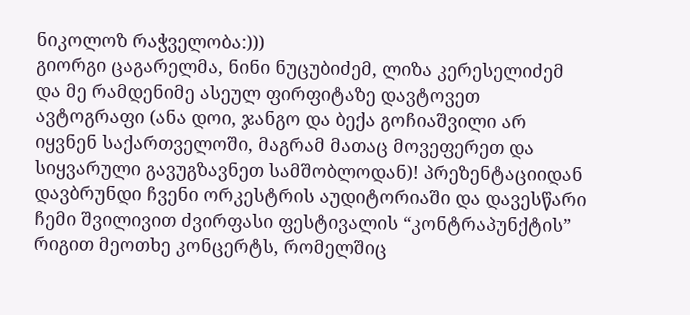ნიკოლოზ რაჭველობა:)))
გიორგი ცაგარელმა, ნინი ნუცუბიძემ, ლიზა კერესელიძემ და მე რამდენიმე ასეულ ფირფიტაზე დავტოვეთ ავტოგრაფი (ანა დოი, ჯანგო და ბექა გოჩიაშვილი არ იყვნენ საქართველოში, მაგრამ მათაც მოვეფერეთ და სიყვარული გავუგზავნეთ სამშობლოდან)! პრეზენტაციიდან დავბრუნდი ჩვენი ორკესტრის აუდიტორიაში და დავესწარი ჩემი შვილივით ძვირფასი ფესტივალის “კონტრაპუნქტის” რიგით მეოთხე კონცერტს, რომელშიც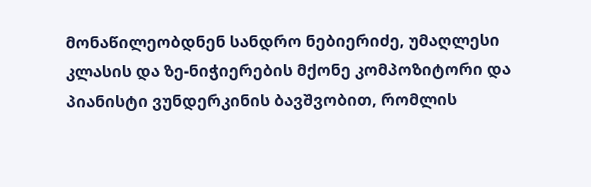მონაწილეობდნენ სანდრო ნებიერიძე, უმაღლესი კლასის და ზე-ნიჭიერების მქონე კომპოზიტორი და პიანისტი ვუნდერკინის ბავშვობით, რომლის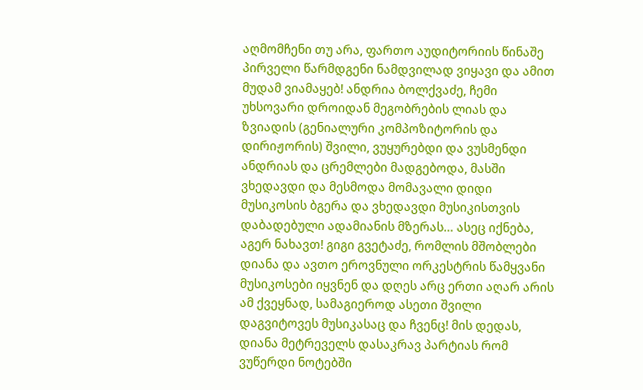აღმომჩენი თუ არა, ფართო აუდიტორიის წინაშე პირველი წარმდგენი ნამდვილად ვიყავი და ამით მუდამ ვიამაყებ! ანდრია ბოლქვაძე, ჩემი უხსოვარი დროიდან მეგობრების ლიას და ზვიადის (გენიალური კომპოზიტორის და დირიჟორის) შვილი, ვუყურებდი და ვუსმენდი ანდრიას და ცრემლები მადგებოდა, მასში ვხედავდი და მესმოდა მომავალი დიდი მუსიკოსის ბგერა და ვხედავდი მუსიკისთვის დაბადებული ადამიანის მზერას… ასეც იქნება, აგერ ნახავთ! გიგი გვეტაძე, რომლის მშობლები დიანა და ავთო ეროვნული ორკესტრის წამყვანი მუსიკოსები იყვნენ და დღეს არც ერთი აღარ არის ამ ქვეყნად, სამაგიეროდ ასეთი შვილი დაგვიტოვეს მუსიკასაც და ჩვენც! მის დედას, დიანა მეტრეველს დასაკრავ პარტიას რომ ვუწერდი ნოტებში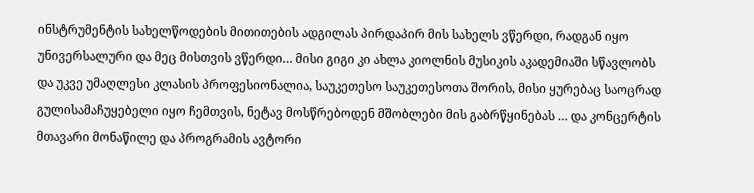ინსტრუმენტის სახელწოდების მითითების ადგილას პირდაპირ მის სახელს ვწერდი, რადგან იყო უნივერსალური და მეც მისთვის ვწერდი… მისი გიგი კი ახლა კიოლნის მუსიკის აკადემიაში სწავლობს და უკვე უმაღლესი კლასის პროფესიონალია, საუკეთესო საუკეთესოთა შორის, მისი ყურებაც საოცრად გულისამაჩუყებელი იყო ჩემთვის, ნეტავ მოსწრებოდენ მშობლები მის გაბრწყინებას … და კონცერტის მთავარი მონაწილე და პროგრამის ავტორი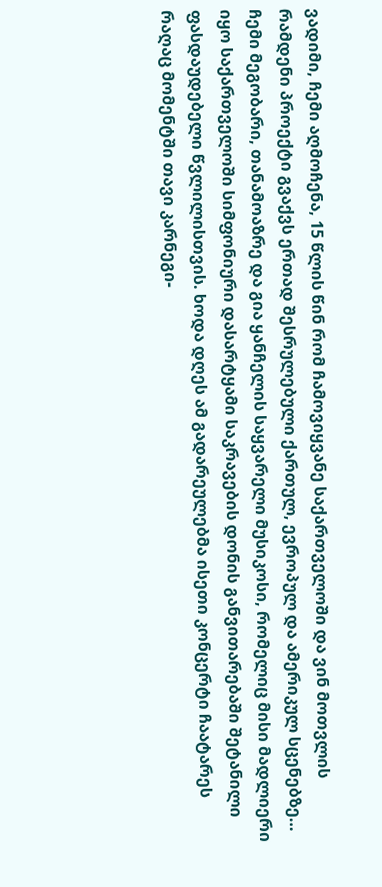ვადიმი, ჩემი აღმოჩენა, 15 წლის წინ რომ ჩამოვიყვანე საქართველოში და ვინ მოთვლის რამდენი პროექტი გვაქვს ერთად შესრულებული ქართულ, ევროპულ და ამერიკულ სცენებზე… ჩემი მეგობარი, თანამოაზრე და გია ყანჩელის საყვარელი მუსიკოსი, რომელიც მისი მადლიერი იყო საქართველოში სიმფონიური დასარტყამი საკრავების დონის განვითარებაში შეტანილი ფასდაუდებელი წვლილისთვის. ხოდა დღეს ამ გადარეულებმა ისეთი კონცერტი ჩაატარეს რაღაც მომენტში თავი კარნეგი-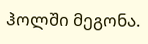ჰოლში მეგონა.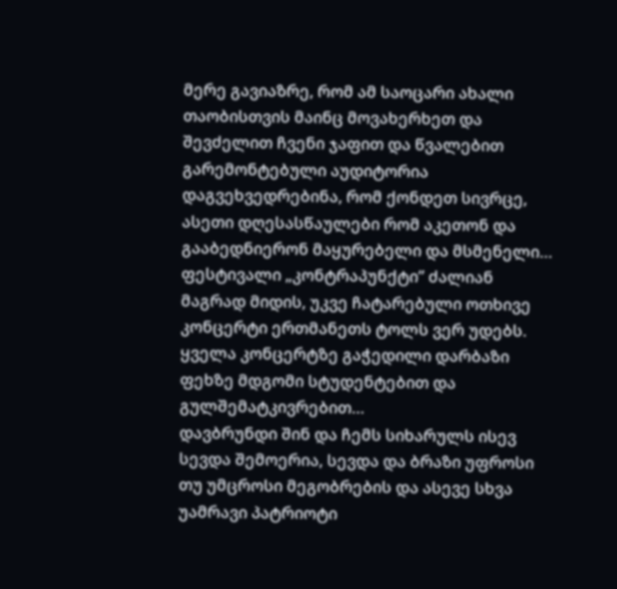მერე გავიაზრე, რომ ამ საოცარი ახალი თაობისთვის მაინც მოვახერხეთ და შევძელით ჩვენი ჯაფით და წვალებით გარემონტებული აუდიტორია დაგვეხვედრებინა, რომ ქონდეთ სივრცე, ასეთი დღესასწაულები რომ აკეთონ და გააბედნიერონ მაყურებელი და მსმენელი…
ფესტივალი „კონტრაპუნქტი” ძალიან მაგრად მიდის, უკვე ჩატარებული ოთხივე კონცერტი ერთმანეთს ტოლს ვერ უდებს. ყველა კონცერტზე გაჭედილი დარბაზი ფეხზე მდგომი სტუდენტებით და გულშემატკივრებით…
დავბრუნდი შინ და ჩემს სიხარულს ისევ სევდა შემოერია, სევდა და ბრაზი უფროსი თუ უმცროსი მეგობრების და ასევე სხვა უამრავი პატრიოტი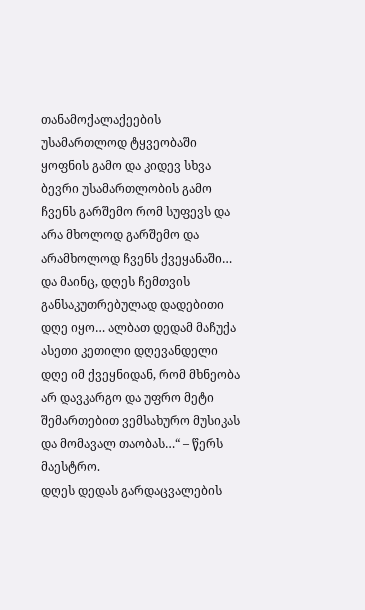თანამოქალაქეების უსამართლოდ ტყვეობაში ყოფნის გამო და კიდევ სხვა ბევრი უსამართლობის გამო ჩვენს გარშემო რომ სუფევს და არა მხოლოდ გარშემო და არამხოლოდ ჩვენს ქვეყანაში…
და მაინც, დღეს ჩემთვის განსაკუთრებულად დადებითი დღე იყო… ალბათ დედამ მაჩუქა ასეთი კეთილი დღევანდელი დღე იმ ქვეყნიდან, რომ მხნეობა არ დავკარგო და უფრო მეტი შემართებით ვემსახურო მუსიკას და მომავალ თაობას…“ – წერს მაესტრო.
დღეს დედას გარდაცვალების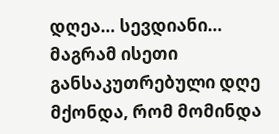დღეა… სევდიანი… მაგრამ ისეთი განსაკუთრებული დღე მქონდა, რომ მომინდა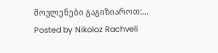მოვლენები გაგიზიაროთ:…
Posted by Nikoloz Rachveli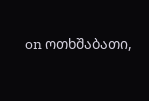on ოთხშაბათი,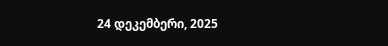24 დეკემბერი, 2025